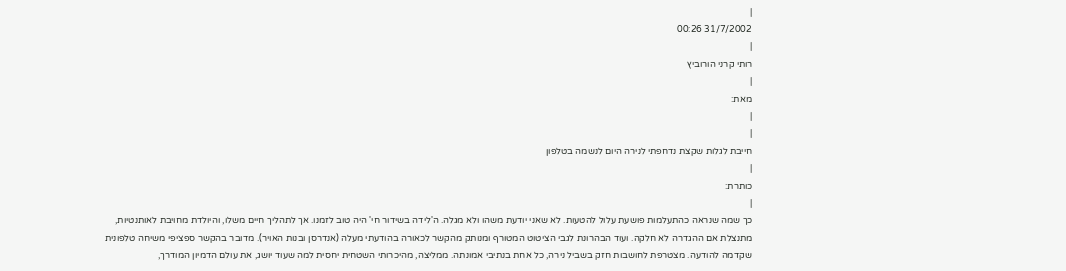|
31/7/2002 00:26
|
רותי קרני הורוביץ
|
מאת:
|
|
חייבת לגלות שקצת נדחפתי לנירה היום לנשמה בטלפון
|
כותרת:
|
כך שמה שנראה כהתעלמות פושעת עלול להטעות. לא שאני יודעת משהו ולא מגלה. ה'לידה בשידור חי' היה טוב לזמנו. אך לתהליך חיים משלו, והיולדת מחויבת לאותנטיות, מתנצלת אם ההגדרה לא חלקה. ועוד הבהרונת לגבי הציטוט המטורף ומנותק מהקשר לכאורה בהודעתי מעלה (אנדרסן ובנות האויר). מדובר בהקשר ספציפי משיחה טלפונית שקדמה להודעה. מצטרפת לחושבות חזק בשביל נירה, כל אחת בנתיבי אמונתה. ממליצה, מהיכרותי השטחית יחסית למה שעוד יושג, את עולם הדמיון המודרך,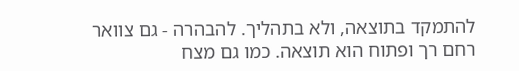להתמקד בתוצאה, ולא בתהליך. להבהרה - גם צוואר רחם רך ופתוח הוא תוצאה. כמו גם מצח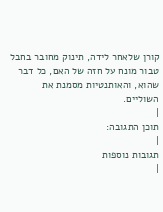קורן שלאחר לידה, תינוק מחובר בחבל טבור מונח על חזה של האם, כל דבר שהוא, והאותנטיות מסמנת את השוליים.
|
תוכן התגובה:
|
תגובות נוספות
|